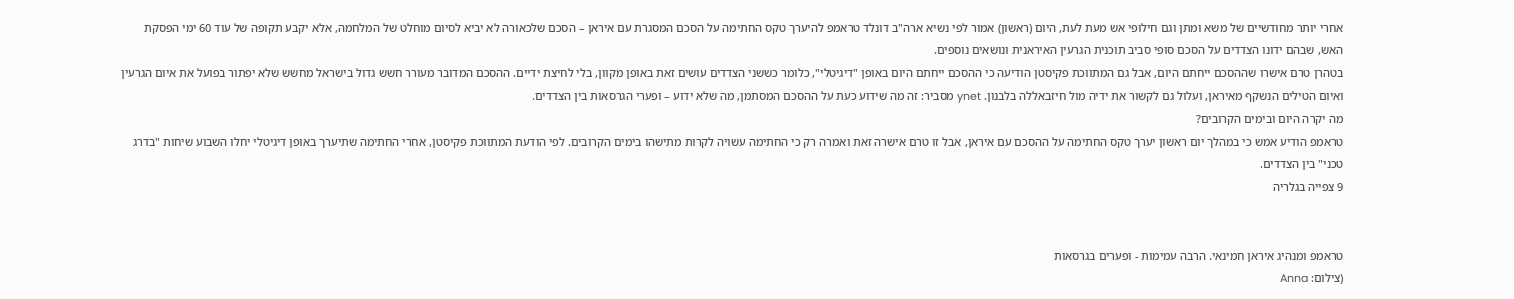אחרי יותר מחודשיים של משא ומתן וגם חילופי אש מעת לעת, היום (ראשון) אמור לפי נשיא ארה"ב דונלד טראמפ להיערך טקס החתימה על הסכם המסגרת עם איראן – הסכם שלכאורה לא יביא לסיום מוחלט של המלחמה, אלא יקבע תקופה של עוד 60 ימי הפסקת האש, שבהם ידונו הצדדים על הסכם סופי סביב תוכנית הגרעין האיראנית ונושאים נוספים.
בטהרן טרם אישרו שההסכם ייחתם היום, אבל גם המתווכת פקיסטן הודיעה כי ההסכם ייחתם היום באופן "דיגיטלי", כלומר כששני הצדדים עושים זאת באופן מקוון, בלי לחיצת ידיים. ההסכם המדובר מעורר חשש גדול בישראל מחשש שלא יפתור בפועל את איום הגרעין ואיום הטילים הנשקף מאיראן, ועלול גם לקשור את ידיה מול חיזבאללה בלבנון. ynet מסביר: זה מה שידוע כעת על ההסכם המסתמן, מה שלא ידוע – ופערי הגרסאות בין הצדדים.
מה יקרה היום ובימים הקרובים?
טראמפ הודיע אמש כי במהלך יום ראשון יערך טקס החתימה על ההסכם עם איראן, אבל זו טרם אישרה זאת ואמרה רק כי החתימה עשויה לקרות מתישהו בימים הקרובים. לפי הודעת המתווכת פקיסטן, אחרי החתימה שתיערך באופן דיגיטלי יחלו השבוע שיחות "בדרג טכני" בין הצדדים.
9 צפייה בגלריה


טראמפ ומנהיג איראן חמינאי. הרבה עמימות - ופערים בגרסאות
(צילום: Anna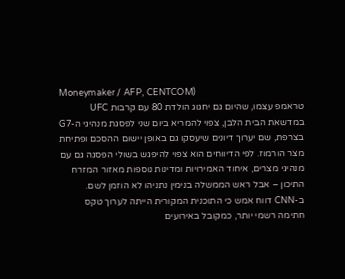Moneymaker / AFP, CENTCOM)
טראמפ עצמו, שהיום גם יחגוג הולדת 80 עם קרבות UFC במדשאת הבית הלבן, צפוי להמריא ביום שני לפסגת מנהיגי ה-G7 בצרפת, שם יערוך דיונים שיעסקו גם באופן יישום ההסכם ופתיחת מצר הורמוז. לפי הדיווחים הוא צפוי להיפגש בשולי הפסגה גם עם מנהיגי מצרים, איחוד האמירויות ומדינות נוספות מאזור המזרח התיכון – אבל ראש הממשלה בנימין נתניהו לא הוזמן לשם.
ב-CNN דווח אמש כי התוכנית המקורית הייתה לערוך טקס חתימה רשמי יותר, כמקובל באירועים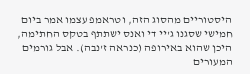היסטוריים מהסוג הזה, וטראמפ עצמו אמר ביום חמישי שסגנו ג'יי די ואנס ישתתף בטקס החתימה, היכן שהוא באירופה (כנראה ז'נבה). אבל גורמים המעורים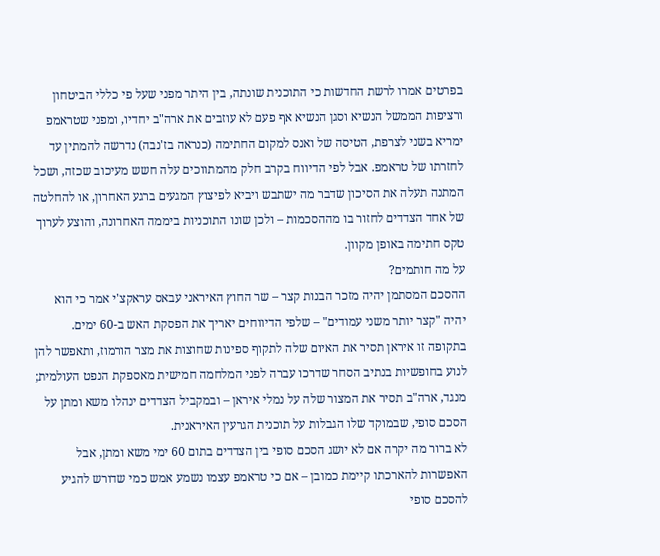בפרטים אמרו לרשת החדשות כי התוכנית שונתה, בין היתר מפני שעל פי כללי הביטחון ורציפות הממשל הנשיא וסגן הנשיא אף פעם לא עוזבים את ארה"ב יחדיו, ומפני שטראמפ ימריא בשני לצרפת, הטיסה של ואנס למקום החתימה (כנראה בז'נבה) נדרשה להמתין עד לחזרתו של טראמפ. אבל לפי הדיווח בקרב חלק מהמתווכים עלה חשש מעיכוב שכזה, ושכל המתנה תעלה את הסיכון שדבר מה ישתבש ויביא לפיצוץ המגעים ברגע האחרון, או להחלטה של אחד הצדדים לחזור בו מההסכמות – ולכן שונו התוכניות ביממה האחרונה, והוצע לערוך טקס חתימה באופן מקוון.
על מה חותמים?
ההסכם המסתמן יהיה מזכר הבנות קצר – שר החוץ האיראני עבאס עראקצ'י אמר כי הוא יהיה "קצר יותר משני עמודים" – שלפי הדיווחים יאריך את הפסקת האש ב-60 ימים. בתקופה זו איראן תסיר את האיום שלה לתקוף ספינות שחוצות את מצר הורמוז, ותאפשר להן לנוע בחופשיות בנתיב הסחר שדרכו עברה לפני המלחמה חמישית מאספקת הנפט העולמית; מנגד, ארה"ב תסיר את המצור שלה על נמלי איראן – ובמקביל הצדדים ינהלו משא ומתן על הסכם סופי, שבמוקד שלו הגבלות על תוכנית הגרעין האיראנית.
לא ברור מה יקרה אם לא יושג הסכם סופי בין הצדדים בתום 60 ימי משא ומתן, אבל האפשרות להארכתו קיימת כמובן – אם כי טראמפ עצמו נשמע אמש כמי שדורש להגיע להסכם סופי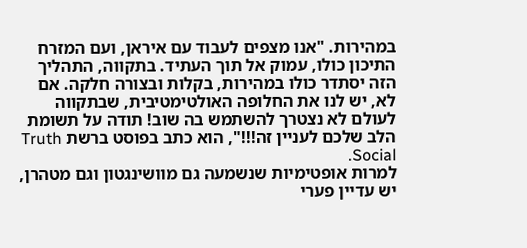במהירות. "אנו מצפים לעבוד עם איראן, ועם המזרח התיכון כולו, עמוק אל תוך העתיד. בתקווה, התהליך הזה יסתדר כולו במהירות, בקלות ובצורה חלקה. אם לא, יש לנו את החלופה האולטימטיבית, שבתקווה לעולם לא נצטרך להשתמש בה שוב! תודה על תשומת הלב שלכם לעניין זה!!!", הוא כתב בפוסט ברשת Truth Social.
למרות אופטימיות שנשמעה גם מוושינגטון וגם מטהרן, יש עדיין פערי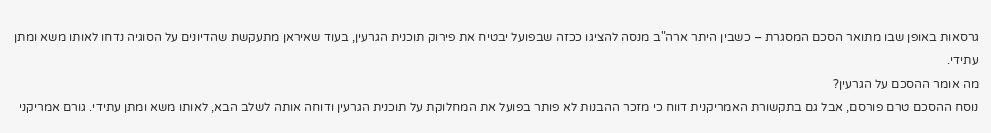גרסאות באופן שבו מתואר הסכם המסגרת – כשבין היתר ארה"ב מנסה להציגו ככזה שבפועל יבטיח את פירוק תוכנית הגרעין, בעוד שאיראן מתעקשת שהדיונים על הסוגיה נדחו לאותו משא ומתן עתידי.
מה אומר ההסכם על הגרעין?
נוסח ההסכם טרם פורסם, אבל גם בתקשורת האמריקנית דווח כי מזכר ההבנות לא פותר בפועל את המחלוקת על תוכנית הגרעין ודוחה אותה לשלב הבא, לאותו משא ומתן עתידי. גורם אמריקני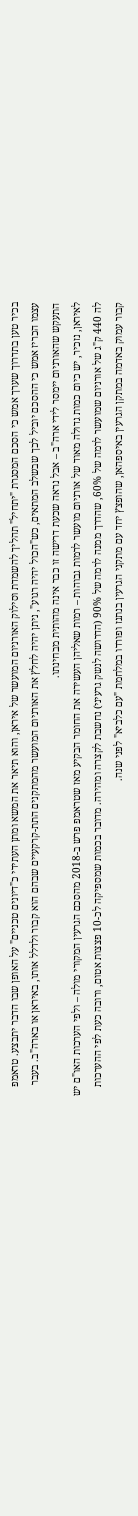בכיר טען בתדרוך שערך אמש כי הסכם המסגרת "יתחיל" תהליך להשמדת וסילוק האורניום המועשר של איראן, והוא תיאר את המשא ומתן העתידי כ"דיונים טכניים" על האופן שבו הדבר יתבצע. טראמפ עצמו הכריז אמש כי ההסכם יוביל לכך שבשלב המתאים, כש"הכול יהיה רגוע", ניתן יהיה לחלץ את האורניום המועשר מהמתקנים התת-קרקעיים שבהם הוא קבור ולדלל אותו, באיראן או בארה"ב. בעבר התעקש שהאורניום יימסר לידי ארה"ב – אבל נראה שכעת דרישה זו כבר אינה מהותית מבחינתו.
לאיראן, נזכיר, יש כיום כמות גדולה מאוד של אורניום מועשר לרמות גבוהות – רמות שאליהן העשירה את החומר הבקיע מאז שטראמפ פרש ב-2018 מהסכם הגרעין המקורי מולה – ולפי הערכות האו"ם יש לה 440 ק"ג של אורניום שמועשר לרמה של 60%, שהדרך ממנה לרמה של 90% (הדרושה לנשק גרעיני) נחשבת לקצרה ומהירה. מדובר בכמות שמספיקה לכ-10 פצצות אטום, ורובה כעת לפי ההערכות קבור עמוק באדמה במתקן הגרעין באיספהאן, שהופצץ יחד עם מתקני הגרעין בנתנז ופורדו במלחמת "עם כלביא" לפני שנה.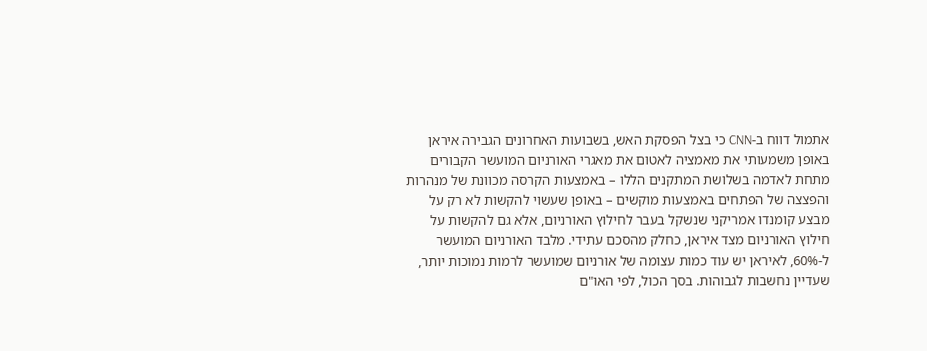אתמול דווח ב-CNN כי בצל הפסקת האש, בשבועות האחרונים הגבירה איראן באופן משמעותי את מאמציה לאטום את מאגרי האורניום המועשר הקבורים מתחת לאדמה בשלושת המתקנים הללו – באמצעות הקרסה מכוונת של מנהרות והפצצה של הפתחים באמצעות מוקשים – באופן שעשוי להקשות לא רק על מבצע קומנדו אמריקני שנשקל בעבר לחילוץ האורניום, אלא גם להקשות על חילוץ האורניום מצד איראן, כחלק מהסכם עתידי. מלבד האורניום המועשר ל-60%, לאיראן יש עוד כמות עצומה של אורניום שמועשר לרמות נמוכות יותר, שעדיין נחשבות לגבוהות. בסך הכול, לפי האו"ם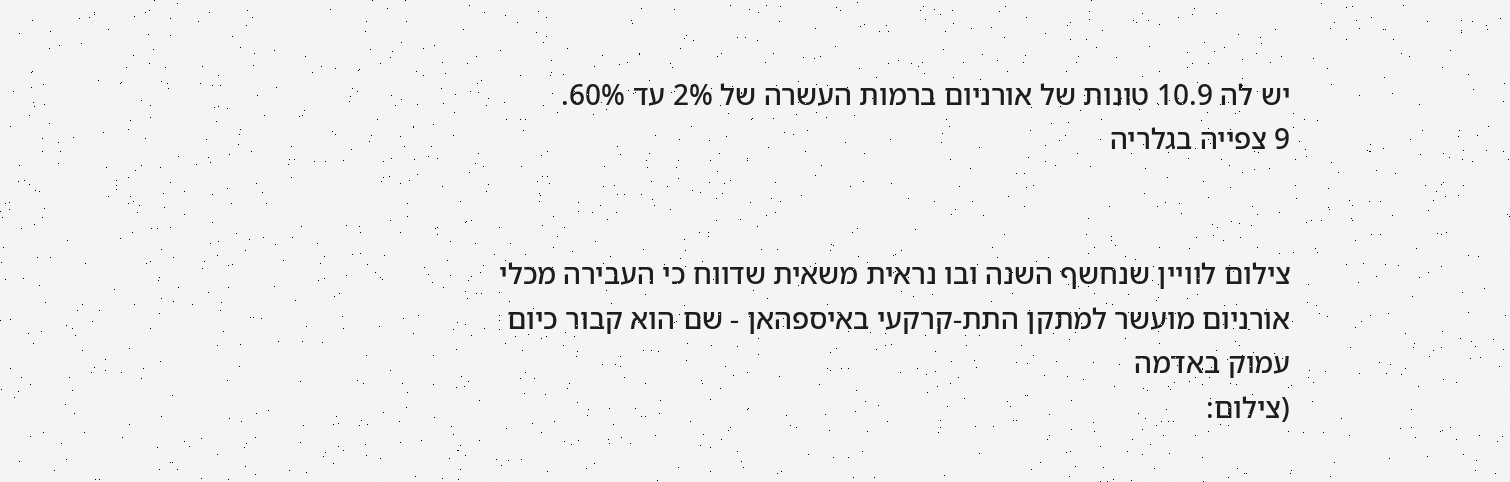יש לה 10.9 טונות של אורניום ברמות העשרה של 2% עד 60%.
9 צפייה בגלריה


צילום לוויין שנחשף השנה ובו נראית משאית שדווח כי העבירה מכלי אורניום מועשר למתקן התת-קרקעי באיספהאן - שם הוא קבור כיום עמוק באדמה
(צילום: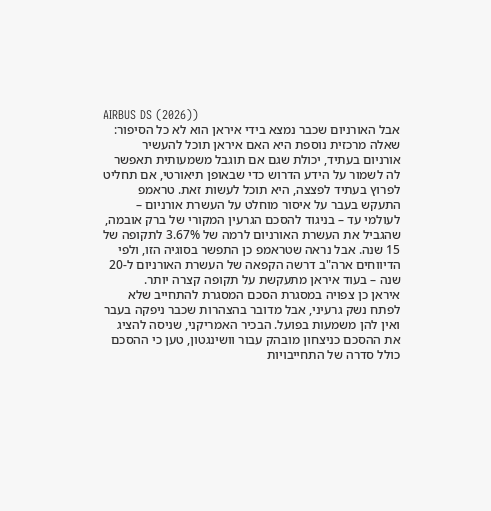AIRBUS DS (2026))
אבל האורניום שכבר נמצא בידי איראן הוא לא כל הסיפור: שאלה מרכזית נוספת היא האם איראן תוכל להעשיר אורניום בעתיד, יכולת שגם אם תוגבל משמעותית תאפשר לה לשמור על הידע הדרוש כדי שבאופן תיאורטי, אם תחליט לפרוץ בעתיד לפצצה, היא תוכל לעשות זאת. טראמפ התעקש בעבר על איסור מוחלט על העשרת אורניום – לעולמי עד – בניגוד להסכם הגרעין המקורי של ברק אובמה, שהגביל את העשרת האורניום לרמה של 3.67% לתקופה של 15 שנה. אבל נראה שטראמפ כן התפשר בסוגיה הזו, ולפי הדיווחים ארה"ב דרשה הקפאה של העשרת האורניום ל-20 שנה – בעוד איראן מתעקשת על תקופה קצרה יותר.
איראן כן צפויה במסגרת הסכם המסגרת להתחייב שלא לפתח נשק גרעיני, אבל מדובר בהצהרות שכבר ניפקה בעבר ואין להן משמעות בפועל. הבכיר האמריקני, שניסה להציג את ההסכם כניצחון מובהק עבור וושינגטון, טען כי ההסכם כולל סדרה של התחייבויות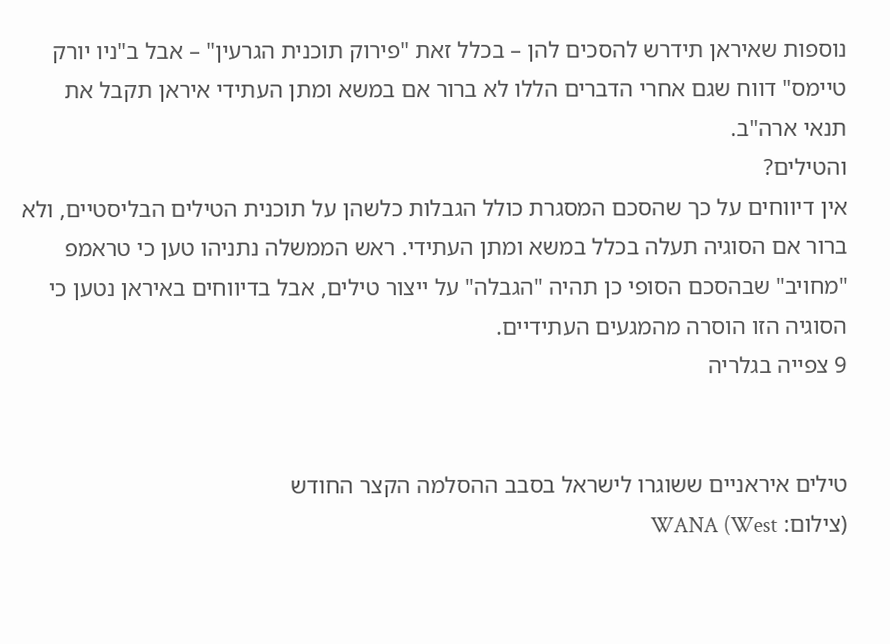נוספות שאיראן תידרש להסכים להן – בכלל זאת "פירוק תוכנית הגרעין" – אבל ב"ניו יורק טיימס" דווח שגם אחרי הדברים הללו לא ברור אם במשא ומתן העתידי איראן תקבל את תנאי ארה"ב.
והטילים?
אין דיווחים על כך שהסכם המסגרת כולל הגבלות כלשהן על תוכנית הטילים הבליסטיים, ולא ברור אם הסוגיה תעלה בכלל במשא ומתן העתידי. ראש הממשלה נתניהו טען כי טראמפ "מחויב" שבהסכם הסופי כן תהיה "הגבלה" על ייצור טילים, אבל בדיווחים באיראן נטען כי הסוגיה הזו הוסרה מהמגעים העתידיים.
9 צפייה בגלריה


טילים איראניים ששוגרו לישראל בסבב ההסלמה הקצר החודש
(צילום: WANA (West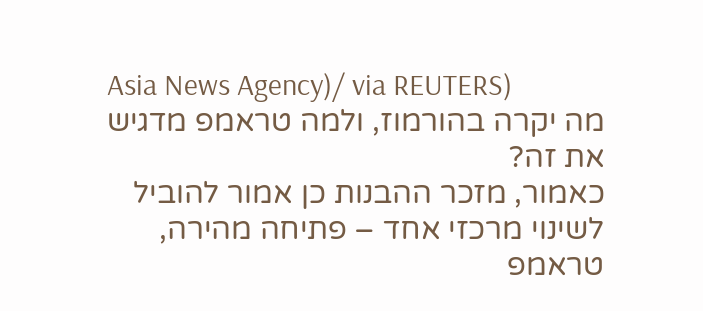Asia News Agency)/ via REUTERS)
מה יקרה בהורמוז, ולמה טראמפ מדגיש את זה?
כאמור, מזכר ההבנות כן אמור להוביל לשינוי מרכזי אחד – פתיחה מהירה, טראמפ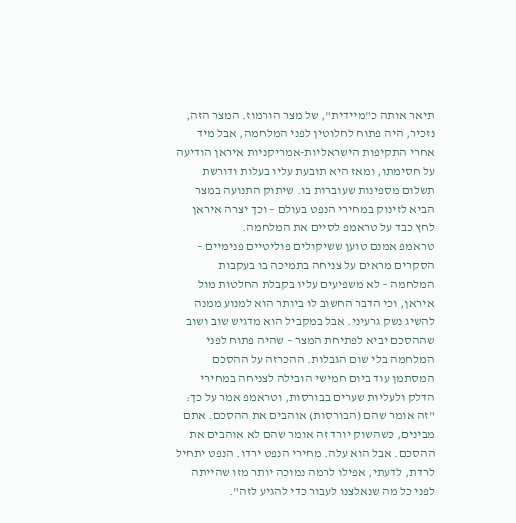תיאר אותה כ"מיידית", של מצר הורמוז. המצר הזה, נזכיר, היה פתוח לחלוטין לפני המלחמה, אבל מיד אחרי התקיפות הישראליות-אמריקניות איראן הודיעה על חסימתו, ומאז היא תובעת עליו בעלות ודורשת תשלום מספינות שעוברות בו. שיתוק התנועה במצר הביא לזינוק במחירי הנפט בעולם – וכך יצרה איראן לחץ כבד על טראמפ לסיים את המלחמה.
טראמפ אמנם טוען ששיקולים פוליטיים פנימיים – הסקרים מראים על צניחה בתמיכה בו בעקבות המלחמה – לא משפיעים עליו בקבלת החלטות מול איראן, וכי הדבר החשוב לו ביותר הוא למנוע ממנה להשיג נשק גרעיני. אבל במקביל הוא מדגיש שוב ושוב שההסכם יביא לפתיחת המצר – שהיה פתוח לפני המלחמה בלי שום הגבלות. ההכרזה על ההסכם המסתמן עוד ביום חמישי הובילה לצניחה במחירי הדלק ולעליות שערים בבורסות, וטראמפ אמר על כך: "זה אומר שהם (הבורסות) אוהבים את ההסכם. אתם מבינים, כשהשוק יורד זה אומר שהם לא אוהבים את ההסכם. אבל הוא עלה. מחירי הנפט ירדו. הנפט יתחיל לרדת, לדעתי, אפילו לרמה נמוכה יותר מזו שהייתה לפני כל מה שנאלצנו לעבור כדי להגיע לזה".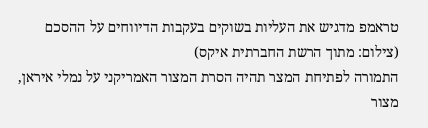טראמפ מדגיש את העליות בשוקים בעקבות הדיווחים על ההסכם
(צילום: מתוך הרשת החברתית איקס)
התמורה לפתיחת המצר תהיה הסרת המצור האמריקני על נמלי איראן, מצור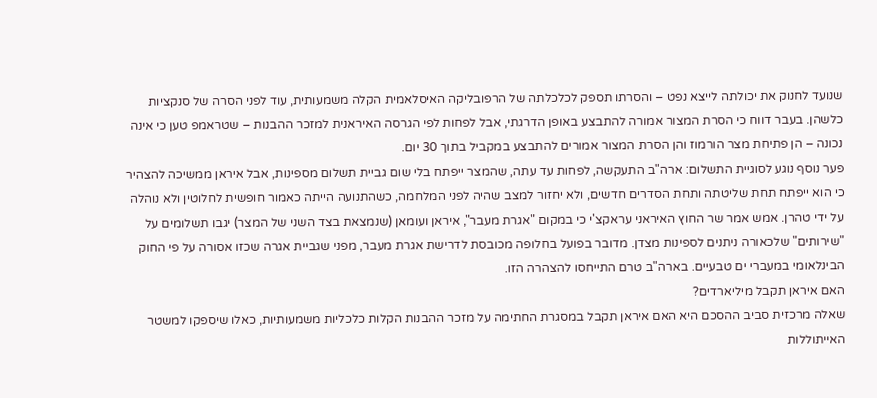שנועד לחנוק את יכולתה לייצא נפט – והסרתו תספק לכלכלתה של הרפובליקה האיסלאמית הקלה משמעותית, עוד לפני הסרה של סנקציות כלשהן. בעבר דווח כי הסרת המצור אמורה להתבצע באופן הדרגתי, אבל לפחות לפי הגרסה האיראנית למזכר ההבנות – שטראמפ טען כי אינה נכונה – הן פתיחת מצר הורמוז והן הסרת המצור אמורים להתבצע במקביל בתוך 30 יום.
פער נוסף נוגע לסוגיית התשלום: ארה"ב התעקשה, לפחות עד עתה, שהמצר ייפתח בלי שום גביית תשלום מספינות, אבל איראן ממשיכה להצהיר כי הוא ייפתח תחת שליטתה ותחת הסדרים חדשים, ולא יחזור למצב שהיה לפני המלחמה, כשהתנועה הייתה כאמור חופשית לחלוטין ולא נוהלה על ידי טהרן. אמש אמר שר החוץ האיראני עראקצ'י כי במקום "אגרת מעבר", איראן ועומאן (שנמצאת בצד השני של המצר) יגבו תשלומים על "שירותים" שלכאורה ניתנים לספינות מצדן. מדובר בפועל בחלופה מכובסת לדרישת אגרת מעבר, מפני שגביית אגרה שכזו אסורה על פי החוק הבינלאומי במעברי ים טבעיים. בארה"ב טרם התייחסו להצהרה הזו.
האם איראן תקבל מיליארדים?
שאלה מרכזית סביב ההסכם היא האם איראן תקבל במסגרת החתימה על מזכר ההבנות הקלות כלכליות משמעותיות, כאלו שיספקו למשטר האייתוללות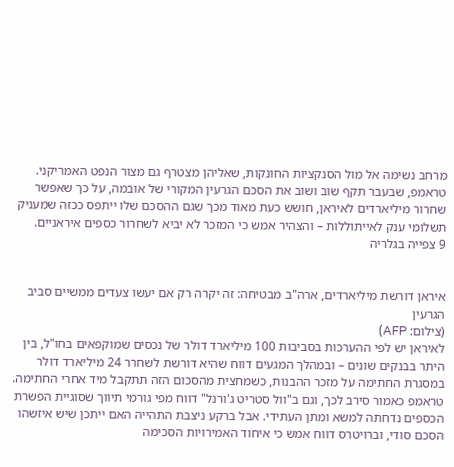מרחב נשימה אל מול הסנקציות החונקות, שאליהן מצטרף גם מצור הנפט האמריקני. טראמפ, שבעבר תקף שוב ושוב את הסכם הגרעין המקורי של אובמה, על כך שאפשר שחרור מיליארדים לאיראן, חושש כעת מאוד מכך שגם ההסכם שלו ייתפס ככזה שמעניק תשלומי ענק לאייתוללות – והצהיר אמש כי המזכר לא יביא לשחרור כספים איראניים.
9 צפייה בגלריה


איראן דורשת מיליארדים, ארה"ב מבטיחה: זה יקרה רק אם יעשו צעדים ממשיים סביב הגרעין
(צילום: AFP)
לאיראן יש לפי ההערכות בסביבות 100 מיליארד דולר של נכסים שמוקפאים בחו"ל, בין היתר בבנקים שונים – ובמהלך המגעים דווח שהיא דורשת לשחרר 24 מיליארד דולר במסגרת החתימה על מזכר ההבנות, כשמחצית מהסכום הזה תתקבל מיד אחרי החתימה. טראמפ כאמור סירב לכך, וגם ב"וול סטריט ג'ורנל" דווח מפי גורמי תיווך שסוגיית הפשרת הכספים נדחתה למשא ומתן העתידי. אבל ברקע ניצבת התהייה האם ייתכן שיש איזשהו הסכם סודי, וברויטרס דווח אמש כי איחוד האמירויות הסכימה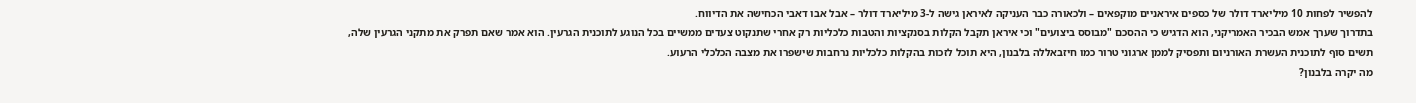להפשיר לפחות 10 מיליארד דולר של כספים איראניים מוקפאים – ולכאורה כבר העניקה לאיראן גישה ל-3 מיליארד דולר – אבל אבו דאבי הכחישה את הדיווח.
בתדרוך שערך אמש הבכיר האמריקני, הוא הדגיש כי ההסכם "מבוסס ביצועים" וכי איראן תקבל הקלות בסנקציות והטבות כלכליות רק אחרי שתנקוט צעדים ממשיים בכל הנוגע לתוכנית הגרעין. הוא אמר שאם תפרק את מתקני הגרעין שלה, תשים סוף לתוכנית העשרת האורניום ותפסיק לממן ארגוני טרור כמו חיזבאללה בלבנון, היא תוכל לזכות בהקלות כלכליות נרחבות שישפרו את מצבה הכלכלי הרעוע.
מה יקרה בלבנון?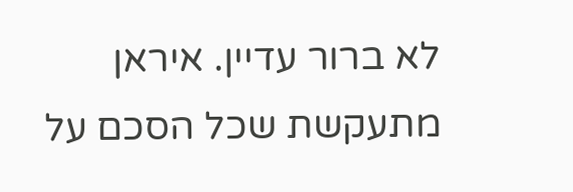לא ברור עדיין. איראן מתעקשת שכל הסכם על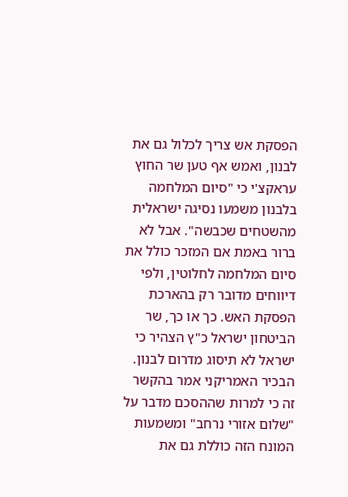הפסקת אש צריך לכלול גם את לבנון, ואמש אף טען שר החוץ עראקצ'י כי "סיום המלחמה בלבנון משמעו נסיגה ישראלית מהשטחים שכבשה". אבל לא ברור באמת אם המזכר כולל את סיום המלחמה לחלוטין, ולפי דיווחים מדובר רק בהארכת הפסקת האש. כך או כך, שר הביטחון ישראל כ"ץ הצהיר כי ישראל לא תיסוג מדרום לבנון.
הבכיר האמריקני אמר בהקשר זה כי למרות שההסכם מדבר על "שלום אזורי נרחב" ומשמעות המונח הזה כוללת גם את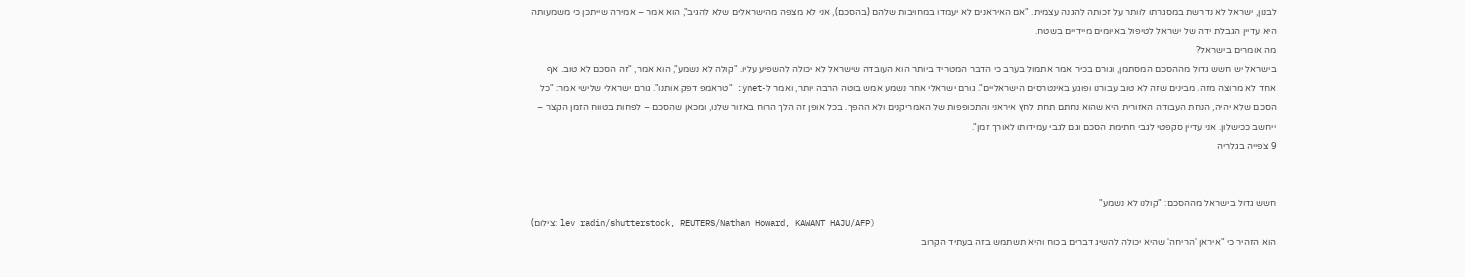לבנון, ישראל לא נדרשת במסגרתו לוותר על זכותה להגנה עצמית. "אם האיראנים לא יעמדו במחויבות שלהם (בהסכם), אני לא מצפה מהישראלים שלא להגיב", הוא אמר – אמירה שייתכן כי משמעותה היא עדיין הגבלת ידה של ישראל לטיפול באיומים מיידיים בשטח.
מה אומרים בישראל?
בישראל יש חשש גדול מההסכם המסתמן, וגורם בכיר אמר אתמול בערב כי הדבר המטריד ביותר הוא העובדה שישראל לא יכולה להשפיע עליו. "קולה לא נשמע", הוא אמר, "זה הסכם לא טוב. אף אחד לא מרוצה מזה. מבינים שזה לא טוב עבורנו ופוגע באינטרסים הישראליים". גורם ישראלי אחר נשמע אמש בוטה הרבה יותר, ואמר ל-ynet: "טראמפ דפק אותנו". גורם ישראלי שלישי אמר: "כל הסכם שלא יהיה, הנחת העבודה האזורית היא שהוא נחתם תחת לחץ איראני והתכופפות של האמריקנים ולא ההפך. בכל אופן זה הלך הרוח באזור שלנו, ומכאן שהסכם – לפחות בטווח הזמן הקצר – ייחשב ככישלון. אני עדיין סקפטי לגבי חתימת הסכם וגם לגבי עמידותו לאורך זמן".
9 צפייה בגלריה


חשש גדול בישראל מההסכם: "קולנו לא נשמע"
(צילום: lev radin/shutterstock, REUTERS/Nathan Howard, KAWANT HAJU/AFP)
הוא הזהיר כי "איראן 'הריחה' שהיא יכולה להשיג דברים בכוח והיא תשתמש בזה בעתיד הקרוב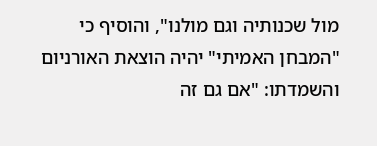מול שכנותיה וגם מולנו", והוסיף כי "המבחן האמיתי" יהיה הוצאת האורניום והשמדתו: "אם גם זה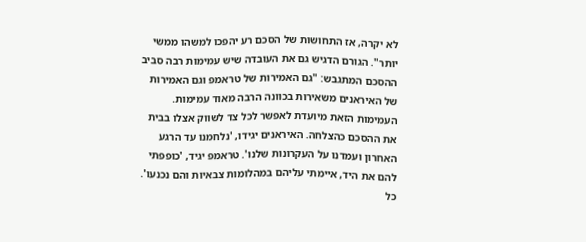לא יקרה, אז התחושות של הסכם רע יהפכו למשהו ממשי יותר". הגורם הדגיש גם את העובדה שיש עמימות רבה סביב ההסכם המתגבש: "גם האמירות של טראמפ וגם האמירות של האיראנים משאירות בכוונה הרבה מאוד עמימות. העמימות הזאת מיועדת לאפשר לכל צד לשווק אצלו בבית את ההסכם כהצלחה. האיראנים יגידו, 'נלחמנו עד הרגע האחרון ועמדנו על העקרונות שלנו'. טראמפ יגיד, 'כופפתי להם את היד, איימתי עליהם במהלומות צבאיות והם נכנעו'. כל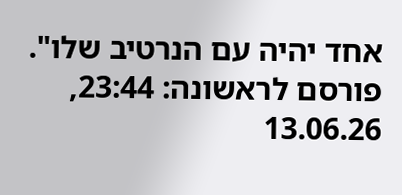אחד יהיה עם הנרטיב שלו".
פורסם לראשונה: 23:44, 13.06.26